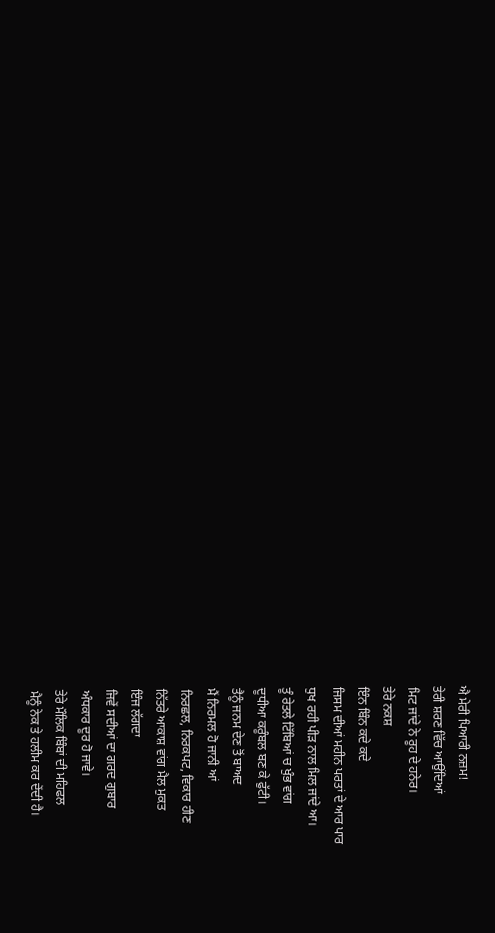ਐ ਮੇਰੀ ਪਿਆਰੀ ਨਜ਼ਮ!
ਤੇਰੀ ਸ਼ਰਣ ਵਿੱਚ ਆਉਂਦਿਆਂ
ਮਿਟ ਜਾਂਦੇ ਨੇ ਰੂਹ ਦੇ ਹਨੇਰ।
ਤੇਰੇ ਨਕਸ਼
ਇੰਨ ਬਿੰਨ ਕਦੇ ਕਦੇ
ਜਿਸਮ ਦੀਆਂ ਮਹੀਨ ਪਰਤਾਂ ਦੇ ਆਰ ਪਾਰ
ਧੁਖ ਰਹੀ ਪੀੜ ਨਾਲ ਮਿਲ ਜਾਂਦੇ ਆ।
ਤੂੰ ਰੇਤਲੇ ਟਿੱਬਿਆਂ ਚ ਖੁੰਭ ਵਾਂਗ
ਦੂਧੀਆ ਕਰੂੰਬਲ ਬਣ ਕੇ ਫੁੱਟੀ।
ਤੈਨੂੰ ਜਨਮ ਦੇਣ ਤੋਂ ਬਾਅਦ
ਮੈਂ ਨਿਰਮਲ ਹੋ ਜਾਨੀ ਆਂ
ਨਿਰਛਲ, ਨਿਰਕਪਟ, ਵਿਕਾਰ ਹੀਣ
ਨਿੱਤਰੇ ਆਕਾਸ਼ ਵਾਂਗ ਮੈਲ ਮੁਕਤ
ਇੰਜ ਲੱਗਦਾ
ਜਿਵੇਂ ਸਦੀਆਂ ਦਾ ਗਰਦ ਗੁਬਾਰ
ਅੰਧਕਾਰ ਦੂਰ ਹੋ ਜਾਵੇ।
ਤੇਰੇ ਮੌਲਿਕ ਬਿੰਬਾਂ ਦੀ ਮਹਿਫਲ
ਮੈਨੂੰ ਨੇਕ ਤੇ ਹਲੀਮ ਕਰ ਦੇਂਦੀ ਹੈ।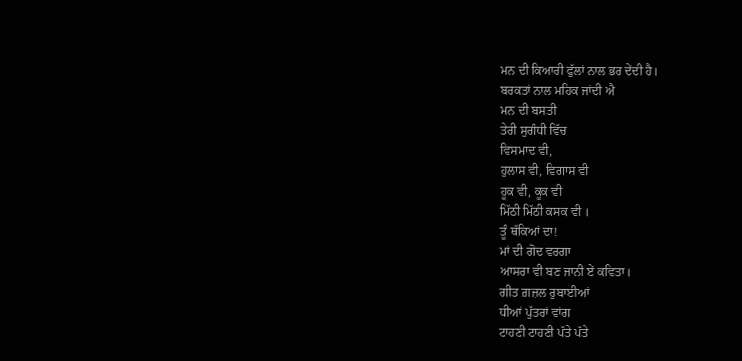ਮਨ ਦੀ ਕਿਆਰੀ ਫੁੱਲਾਂ ਨਾਲ ਭਰ ਦੇਂਦੀ ਹੈ।
ਬਰਕਤਾਂ ਨਾਲ ਮਹਿਕ ਜਾਂਦੀ ਐ
ਮਨ ਦੀ ਬਸਤੀ
ਤੇਰੀ ਸੁਗੰਧੀ ਵਿੱਚ
ਵਿਸਮਾਦ ਵੀ,
ਹੁਲਾਸ ਵੀ, ਵਿਗਾਸ ਵੀ
ਹੂਕ ਵੀ, ਕੂਕ ਵੀ
ਮਿੱਠੀ ਮਿੱਠੀ ਕਸਕ ਵੀ ।
ਤੂੰ ਥੱਕਿਆਂ ਦਾ!
ਮਾਂ ਦੀ ਗੋਦ ਵਰਗਾ
ਆਸਰਾ ਵੀ ਬਣ ਜਾਨੀ ਏਂ ਕਵਿਤਾ।
ਗੀਤ ਗ਼ਜ਼ਲ ਰੁਬਾਈਆਂ
ਧੀਆਂ ਪੁੱਤਰਾਂ ਵਾਂਗ
ਟਾਹਣੀ ਟਾਹਣੀ ਪੱਤੇ ਪੱਤੇ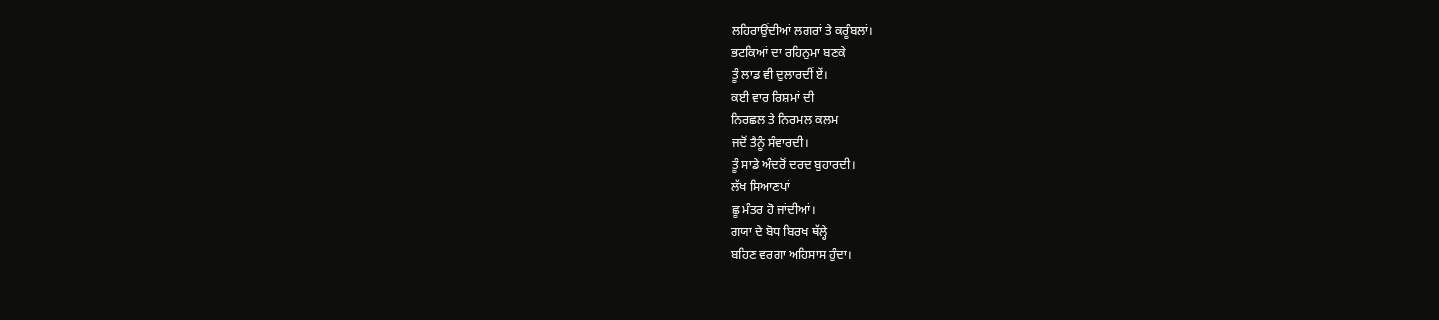ਲਹਿਰਾਉਂਦੀਆਂ ਲਗਰਾਂ ਤੇ ਕਰੂੰਬਲਾਂ।
ਭਟਕਿਆਂ ਦਾ ਰਹਿਨੁਮਾ ਬਣਕੇ
ਤੂੰ ਲਾਡ ਵੀ ਦੁਲਾਰਦੀਂ ਏਂ।
ਕਈ ਵਾਰ ਰਿਸ਼ਮਾਂ ਦੀ
ਨਿਰਛਲ ਤੇ ਨਿਰਮਲ ਕਲਮ
ਜਦੋਂ ਤੈਨੂੰ ਸੰਵਾਰਦੀ।
ਤੂੰ ਸਾਡੇ ਅੰਦਰੋਂ ਦਰਦ ਬੁਹਾਰਦੀ।
ਲੱਖ ਸਿਆਣਪਾਂ
ਛੂ ਮੰਤਰ ਹੋ ਜਾਂਦੀਆਂ।
ਗਯਾ ਦੇ ਬੋਧ ਬਿਰਖ ਥੱਲ੍ਹੇ
ਬਹਿਣ ਵਰਗਾ ਅਹਿਸਾਸ ਹੁੰਦਾ।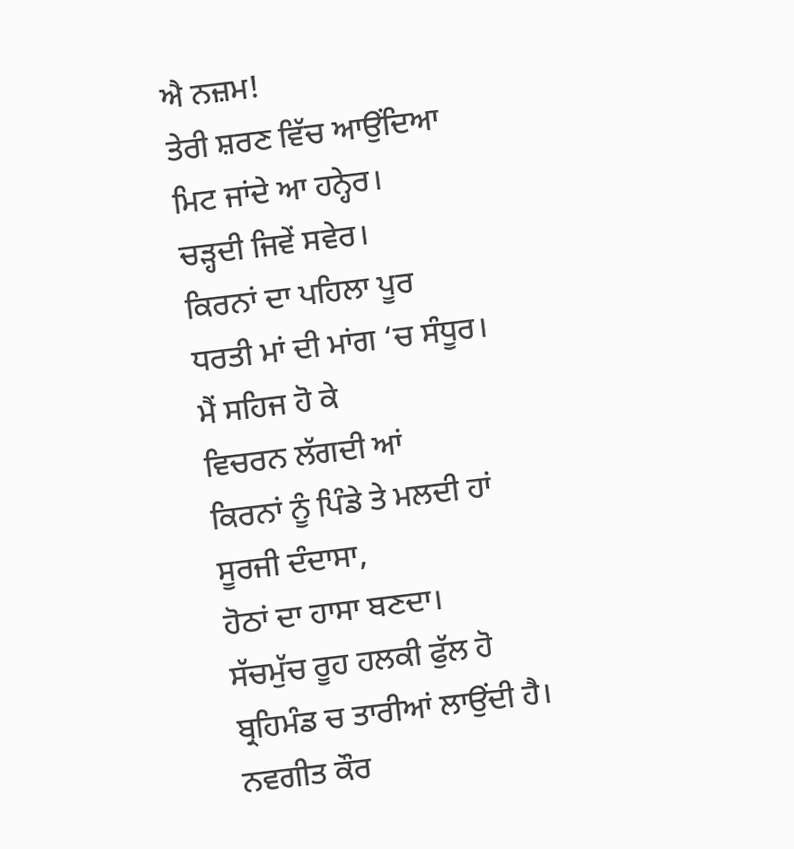ਐ ਨਜ਼ਮ!
ਤੇਰੀ ਸ਼ਰਣ ਵਿੱਚ ਆਉਂਦਿਆ
ਮਿਟ ਜਾਂਦੇ ਆ ਹਨ੍ਹੇਰ।
ਚੜ੍ਹਦੀ ਜਿਵੇਂ ਸਵੇਰ।
ਕਿਰਨਾਂ ਦਾ ਪਹਿਲਾ ਪੂਰ
ਧਰਤੀ ਮਾਂ ਦੀ ਮਾਂਗ ‘ਚ ਸੰਧੂਰ।
ਮੈਂ ਸਹਿਜ ਹੋ ਕੇ
ਵਿਚਰਨ ਲੱਗਦੀ ਆਂ
ਕਿਰਨਾਂ ਨੂੰ ਪਿੰਡੇ ਤੇ ਮਲਦੀ ਹਾਂ
ਸੂਰਜੀ ਦੰਦਾਸਾ,
ਹੋਠਾਂ ਦਾ ਹਾਸਾ ਬਣਦਾ।
ਸੱਚਮੁੱਚ ਰੂਹ ਹਲਕੀ ਫੁੱਲ ਹੋ
ਬ੍ਰਹਿਮੰਡ ਚ ਤਾਰੀਆਂ ਲਾਉਂਦੀ ਹੈ।
ਨਵਗੀਤ ਕੌਰ